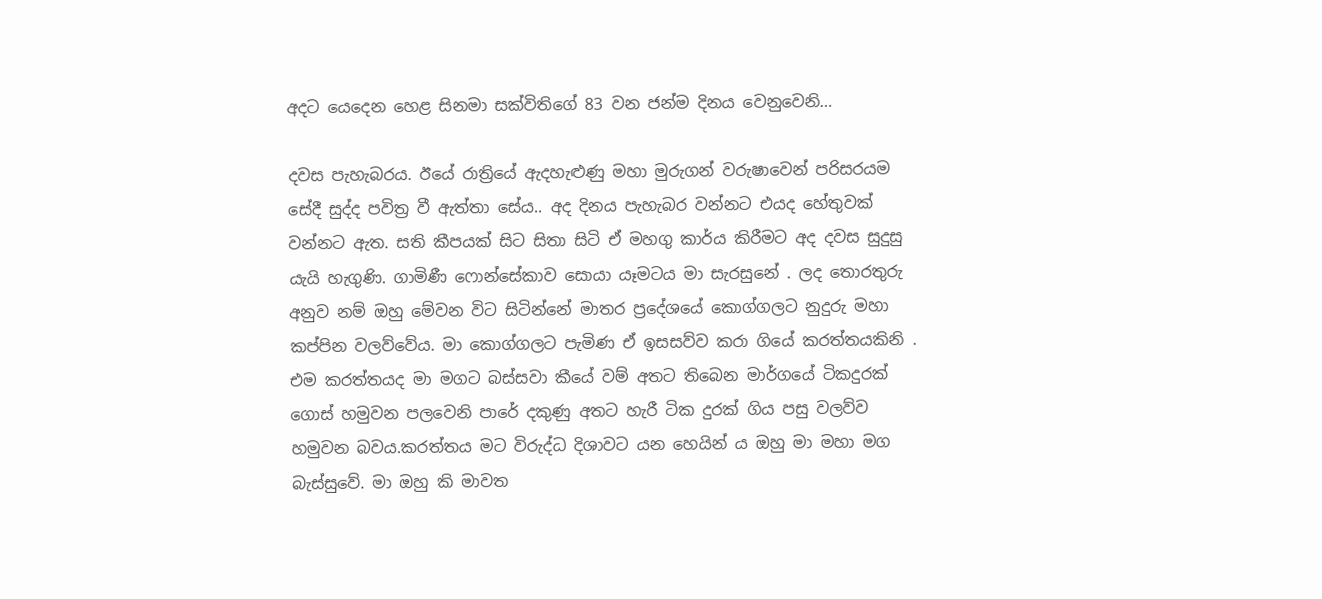අදට යෙදෙන හෙළ සිනමා සක්විතිගේ 83 වන ජන්ම දිනය වෙනුවෙනි…

දවස පැහැබරය. ඊයේ රාත්‍රියේ ඇදහැළුණු මහා මුරුගන් වරුෂාවෙන් පරිසරයම සේදී සුද්ද පවිත්‍ර වී ඇත්තා සේය.. අද දිනය පැහැබර වන්නට එයද හේතුවක් වන්නට ඇත. සති කීපයක් සිට සිතා සිටි ඒ මහගු කාර්ය කිරීමට අද දවස සුදුසු යැයි හැගුණි. ගාමිණී ෆොන්සේකාව සොයා යෑමටය මා සැරසුනේ . ලද තොරතුරු අනුව නම් ඔහු මේවන විට සිටින්නේ මාතර ප්‍රදේශයේ කොග්ගලට නුදුරු මහා කප්පින වලව්වේය. මා කොග්ගලට පැමිණ ඒ ඉසසව්ව කරා ගියේ කරත්තයකිනි . එම කරත්තයද මා මගට බස්සවා කීයේ වම් අතට තිබෙන මාර්ගයේ ටිකදුරක් ගොස් හමුවන පලවෙනි පාරේ දකුණු අතට හැරී ටික දුරක් ගිය පසු වලව්ව හමුවන බවය.කරත්තය මට විරුද්ධ දිශාවට යන හෙයින් ය ඔහු මා මහා මග බැස්සුවේ. මා ඔහු කි මාවත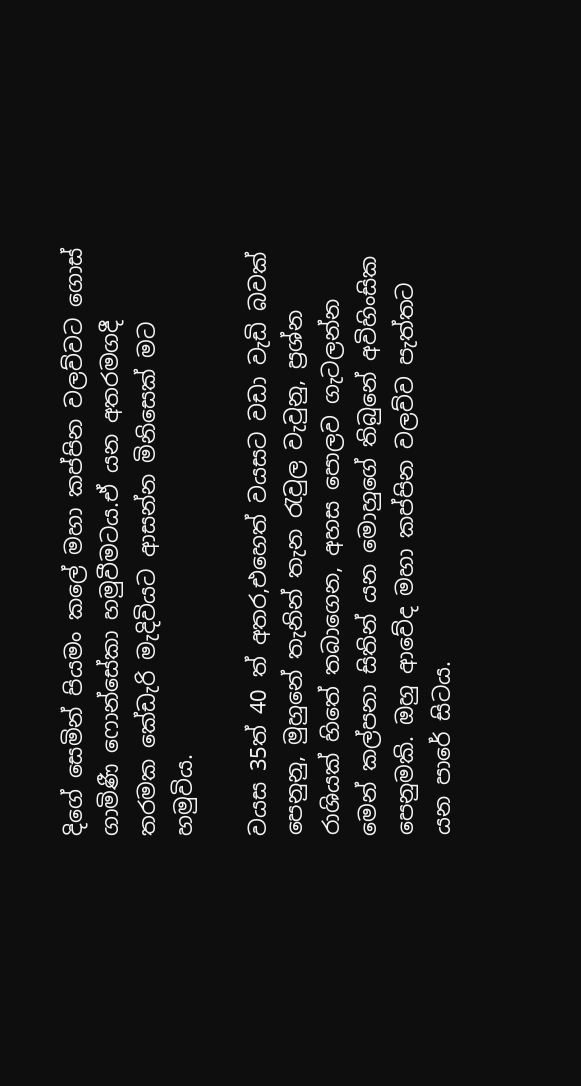දිගේ සෙමින් පියමං කලේ මහා කප්පින වලව්වට ගොස් ගාමිණී ෆොන්සේකා හමුවීමටය.ඒ යන අතරමගදී තරමක කේඩැරි මැදිවියට ආසන්න මිනිසෙක් මට හමුවිය.

වයස 35ත් 40 ත් අතර,එහෙත් වයසට වඩා වැඩි බවක් පෙනුනු, මුහුනේ තැනින් තැන රැවුල වැවුනු, ප්‍රශ්න රාශියක් හිතේ තබාගෙන, අහස පොලව ගැටලන්න මෙන් කල්පනා සිතින් යන මොහුගේ තිබුනේ අවිහිංසික පෙනුමකි. ඔහු ආවේද මහා කප්පින වලව්ව පැත්තට යන පාරේ සිටය.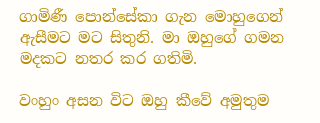ගාමිණී පොන්සේකා ගැන මොහුගෙන් ඇසීමට මට සිතුනි. මා ඔහුගේ ගමන මදකට නතර කර ගතිමි.

වංහුං අසන විට ඔහු කීවේ අමුතුම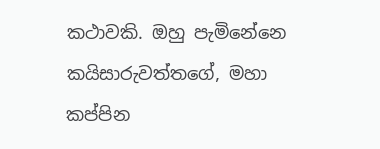කථාවකි. ඔහු පැමිනේනෙ කයිසාරුවත්තගේ, මහා කප්පින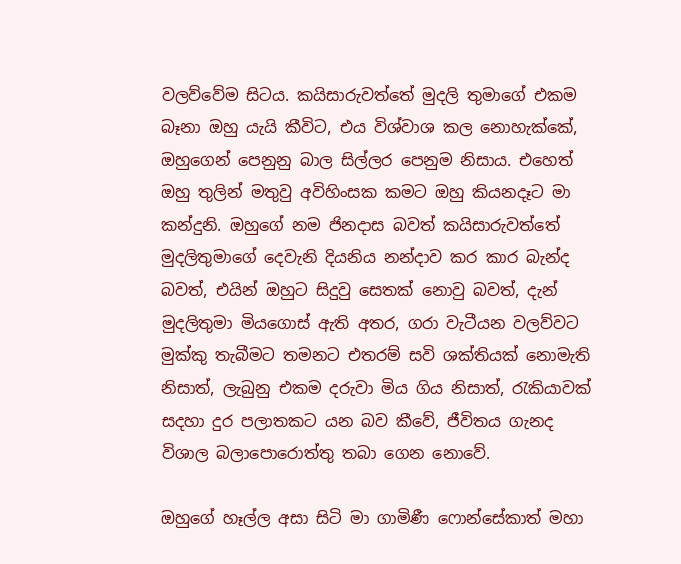වලව්වේම සිටය. කයිසාරුවත්තේ මුදලි තුමාගේ එකම බෑනා ඔහු යැයි කීවිට, එය විශ්වාශ කල නොහැක්කේ, ඔහුගෙන් පෙනුනු බාල සිල්ලර පෙනුම නිසාය. එහෙත් ඔහු තුලින් මතුවු අවිහිංසක කමට ඔහු කියනදෑට මා කන්දුනි. ඔහුගේ නම ජිනදාස බවත් කයිසාරුවත්තේ මුදලිතුමාගේ දෙවැනි දියනිය නන්දාව කර කාර බැන්ද බවත්, එයින් ඔහුට සිදුවු සෙතක් නොවු බවත්, දැන් මුදලිතුමා මියගොස් ඇති අතර, ගරා වැටීයන වලව්වට මුක්කු තැබීමට තමනට එතරම් සවි ශක්තියක් නොමැති නිසාත්, ලැබුනු එකම දරුවා මිය ගිය නිසාත්, රැකියාවක් සදහා දුර පලාතකට යන බව කීවේ, ජීවිතය ගැනද විශාල බලාපොරොත්තු තබා ගෙන නොවේ.

ඔහුගේ හෑල්ල අසා සිටි මා ගාමිණී ෆොන්සේකාත් මහා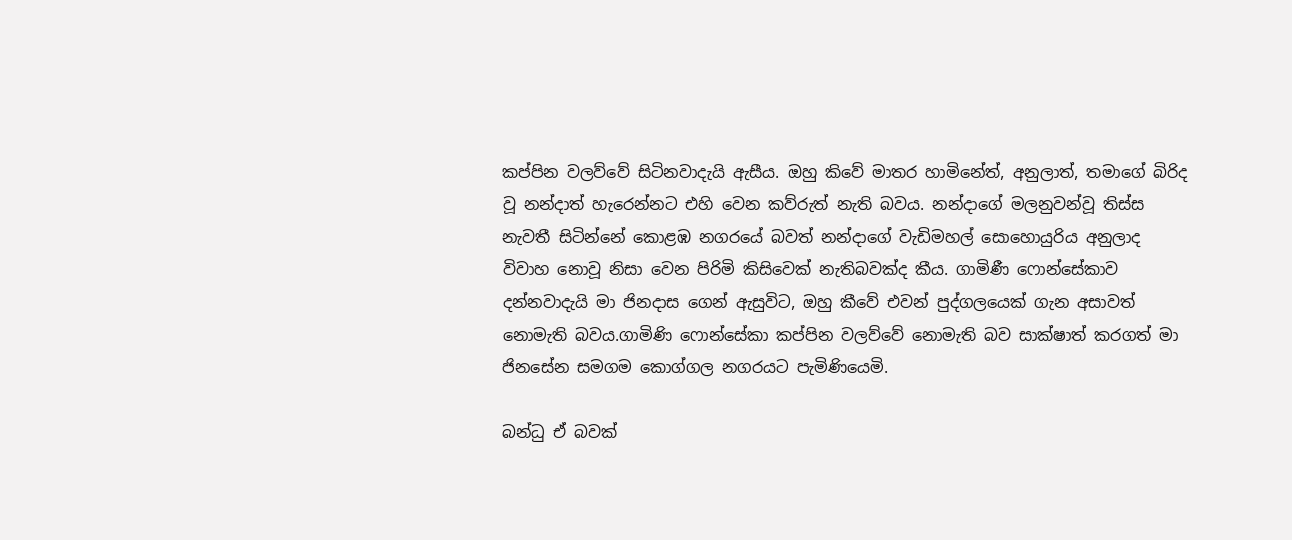කප්පින වලව්වේ සිටිනවාදැයි ඇසීය. ඔහු කිවේ මාතර හාමිනේත්, අනුලාත්, තමාගේ බිරිද වූ නන්දාත් හැරෙන්නට එහි වෙන කව්රුත් නැති බවය. නන්දාගේ මලනුවන්වූ තිස්ස නැවතී සිටින්නේ කොළඹ නගරයේ බවත් නන්දාගේ වැඩිමහල් සොහොයුරිය අනුලාද විවාහ නොවූ නිසා වෙන පිරිමි කිසිවෙක් නැතිබවක්ද කීය. ගාමිණී ෆොන්සේකාව දන්නවාදැයි මා ජිනදාස ගෙන් ඇසුවිට, ඔහු කීවේ එවන් පුද්ගලයෙක් ගැන අසාවත් නොමැති බවය.ගාමිණි ෆොන්සේකා කප්පින වලව්වේ නොමැති බව සාක්ෂාත් කරගත් මා ජිනසේන සමගම කොග්ගල නගරයට පැමිණියෙමි.

බන්ධු ඒ බවක්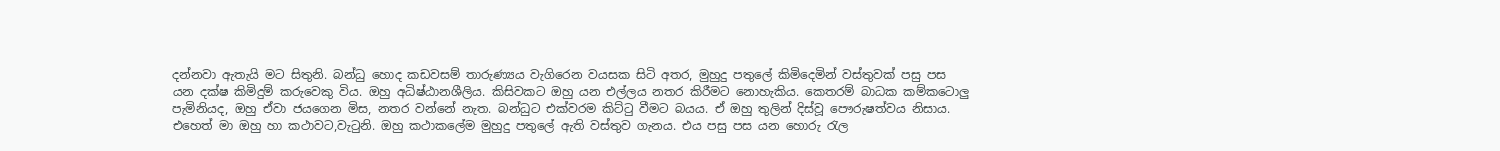දන්නවා ඇතැයි මට සිතුනි. බන්ධු හොද කඩවසම් තාරුණ්‍යය වැගිරෙන වයසක සිටි අතර, මුහුදු පතුලේ කිමිදෙමින් වස්තුවක් පසු පස යන දක්ෂ කිමිදුම් කරුවෙකු විය. ඔහු අධිෂ්ඨානශීලිය. කිසිවකට ඔහු යන එල්ලය නතර කිරීමට නොහැකිය. කෙතරම් බාධක කම්කටොලු පැමිනියද, ඔහු ඒවා ජයගෙන මිස, නතර වන්නේ නැත. බන්ධුට එක්වරම කිට්ටු වීමට බයය. ඒ ඔහු තුලින් දිස්වූ පෞරුෂත්වය නිසාය. එහෙත් මා ඔහු හා කථාවට,වැටුනි. ඔහු කථාකලේම මුහුදු පතුලේ ඇති වස්තුව ගැනය. එය පසු පස යන හොරු රැල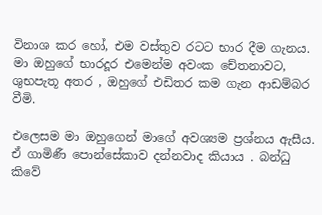විනාශ කර හෝ, එම වස්තුව රටට භාර දීම ගැනය. මා ඔහුගේ භාරදූර එමෙන්ම අවංක චේතනාවට, ශුභපැතූ අතර , ඔහුගේ එඩිතර කම ගැන ආඩම්බර වීමි.

එලෙසම මා ඔහුගෙන් මාගේ අවශ්‍යම ප්‍රශ්නය ඇසීය. ඒ ගාමිණී පොන්සේකාව දන්නවාද කියාය . බන්ධු කිවේ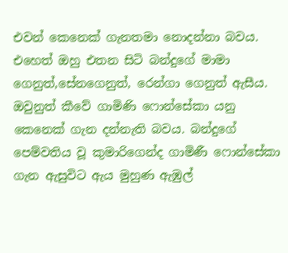එවන් කෙනෙක් ගැනතමා නොදන්නා බවය. එහෙත් ඔහු එතන සිටි බන්දුගේ මාමා ගෙනුත්,සේනගෙනුත්, රෙන්ගා ගෙනුත් ඇසීය. ඔවුනුත් කීවේ ගාමිණි ෆොන්සේකා යනු කෙනෙක් ගැන දන්නැති බවය. බන්දුගේ පෙම්වතිය වූ කුමාරිගෙන්ද ගාමිණී ෆොන්සේකා ගැන ඇසුවිට ඇය මුහුණ ඇඹුල්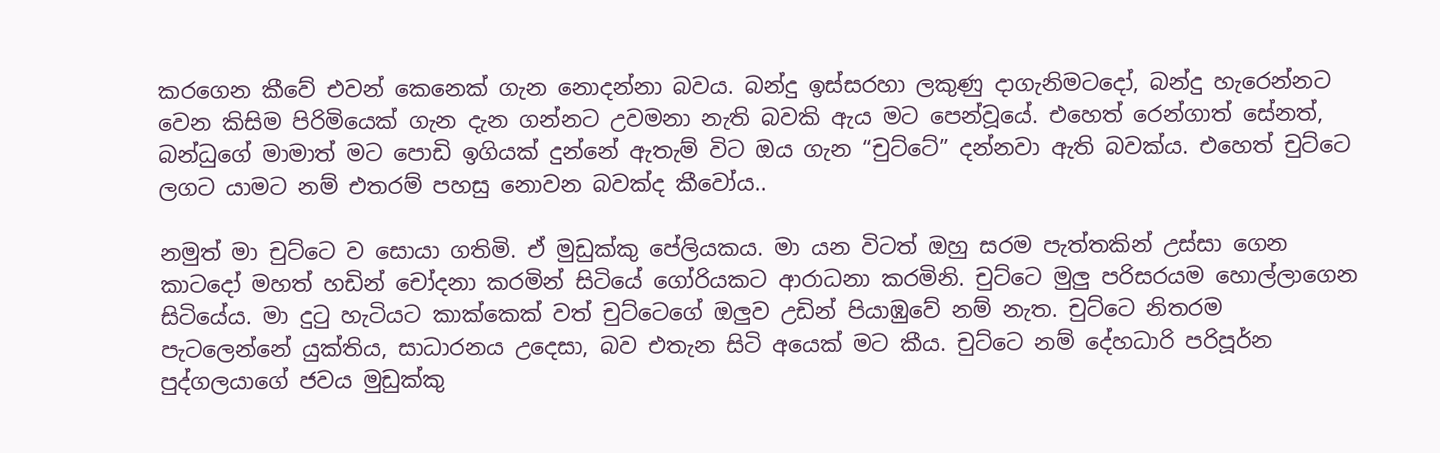කරගෙන කීවේ එවන් කෙනෙක් ගැන නොදන්නා බවය. බන්දු ඉස්සරහා ලකුණු දාගැනිමටදෝ, බන්දු හැරෙන්නට වෙන කිසිම පිරිමියෙක් ගැන දැන ගන්නට උවමනා නැති බවකි ඇය මට පෙන්වූයේ. එහෙත් රෙන්ගාත් සේනත්, බන්ධුගේ මාමාත් මට පොඩි ඉගියක් දුන්නේ ඇතැම් විට ඔය ගැන “චුට්ටේ” දන්නවා ඇති බවක්ය. එහෙත් චුට්ටෙ ලගට යාමට නම් එතරම් පහසු නොවන බවක්ද කීවෝය..

නමුත් මා චුට්ටෙ ව සොයා ගතිමි. ඒ මුඩුක්කු පේලියකය. මා යන විටත් ඔහු සරම පැත්තකින් උස්සා ගෙන කාටදෝ මහත් හඩින් චෝදනා කරමින් සිටියේ ගෝරියකට ආරාධනා කරමිනි. චුට්ටෙ මුලු පරිසරයම හොල්ලාගෙන සිටියේය. මා දුටු හැටියට කාක්කෙක් වත් චුට්ටෙගේ ඔලුව උඩින් පියාඹුවේ නම් නැත. චුට්ටෙ නිතරම පැටලෙන්නේ යුක්තිය, සාධාරනය උදෙසා, බව එතැන සිටි අයෙක් මට කීය. චුට්ටෙ නම් දේහධාරි පරිපූර්න පුද්ගලයාගේ ජවය මුඩුක්කු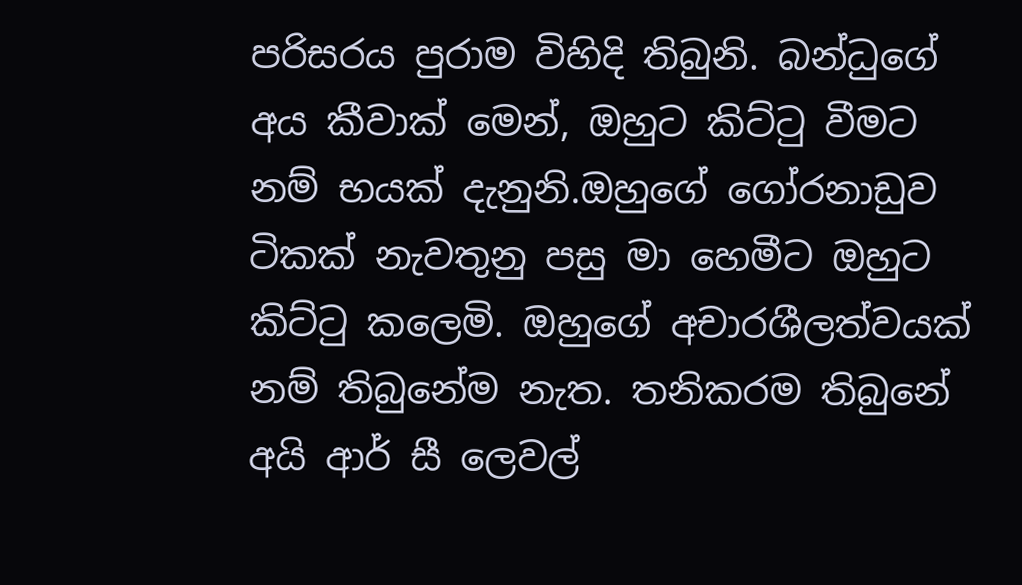පරිසරය පුරාම විහිදි තිබුනි. බන්ධුගේ අය කීවාක් මෙන්, ඔහුට කිට්ටු වීමට නම් භයක් දැනුනි.ඔහුගේ ගෝරනාඩුව ටිකක් නැවතුනු පසු මා හෙමීට ඔහුට කිට්ටු කලෙමි. ඔහුගේ අචාරශීලත්වයක් නම් තිබුනේම නැත. තනිකරම තිබුනේ අයි ආර් සී ලෙවල්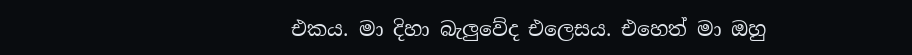එකය. මා දිහා බැලුවේද එලෙසය. එහෙත් මා ඔහු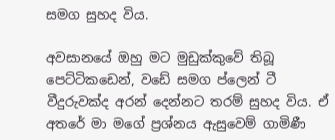සමග සුහද විය.

අවසානයේ ඔහු මට මුඩුක්කුවේ තිබූ පෙට්ටිකඩෙන්, වඩේ සමග ප්ලෙන් ටී වීදුරුවක්ද අරන් දෙන්නට තරම් සුහද විය. ඒ අතරේ මා මගේ ප්‍රශ්නය ඇසුවෙම් ගාමිණී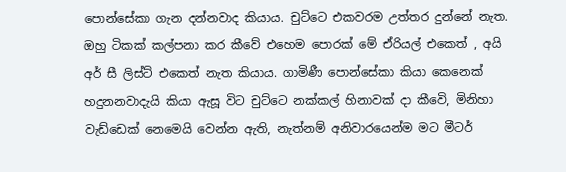පොන්සේකා ගැන දන්නවාද කියාය. චුට්ටෙ එකවරම උත්තර දුන්නේ නැත. ඔහු ටිකක් කල්පනා කර කීවේ එහෙම පොරක් මේ ඒරියල් එකෙත් , අයි අර් සී ලිස්ට් එක‍ෙත් නැත කියාය. ගාමිණී පොන්සේකා කියා කෙනෙක් හදුනනවාදැයි කියා ඇසූ විට චුට්ටෙ නක්කල් හිනාවක් දා කීවෙි, මිනිහා වැඩ්ඩෙක් නෙමෙයි වෙන්න ඇති, නැත්නම් අනිවාරයෙන්ම මට මීටර්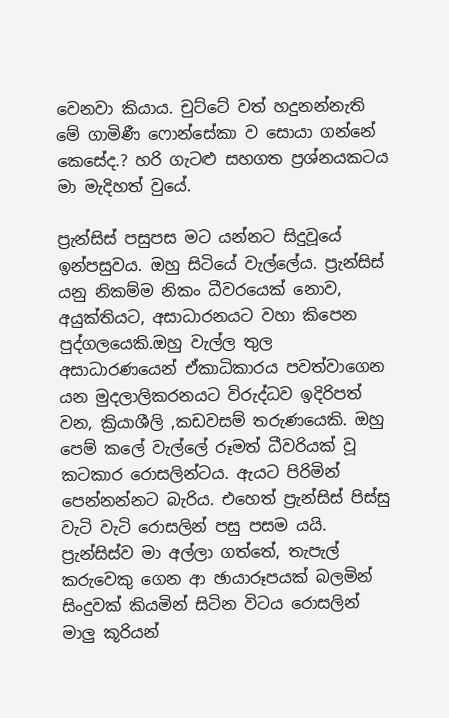වෙනවා කියාය. චුට්ටේ වත් හදුනන්නැති මේ ගාමිණී ෆොන්සේකා ව සොයා ගන්නේ කෙසේද.? හරි ගැටළු සහගත ප්‍රශ්නයකටය මා මැදිහත් වුයේ.

ප්‍රැන්සිස් පසුපස මට යන්නට සිදුවූයේ ඉන්පසුවය. ඔහු සිටියේ වැල්ලේය. ප්‍රැන්සිස් යනු නිකම්ම නිකං ධීවරයෙක් නොව, අයුක්තියට, අසාධාරනයට වහා කිපෙන පුද්ගලයෙකි.ඔහු වැල්ල තුල අසාධාරණයෙන් ඒකාධිකාරය පවත්වාගෙන යන මුදලාලිකරනයට විරුද්ධව ඉදිරිපත් වන, ක්‍රියාශීලි ,කඩවසම් තරුණයෙකි. ඔහු පෙම් කලේ වැල්ලේ රූමත් ධීවරියක් වූ කටකාර රොසලින්ටය. ඇයට පිරිමින් පෙන්නන්නට බැරිය. එහෙත් ප්‍රැන්සිස් පිස්සු වැටි වැටි රොසලින් පසු පසම යයි. ප්‍රැන්සිස්ව මා අල්ලා ගත්තේ, තැපැල් කරුවෙකු ගෙන ආ ඡායාරූපයක් බලමින් සිංදුවක් කියමින් සිටින විටය රොසලින් මාලු කූරියන්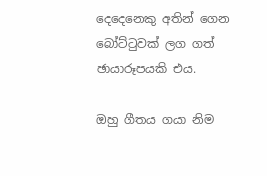දෙදෙනෙකු අතින් ගෙන බෝට්ටුවක් ලග ගත් ඡායාරූපයකි එය.

ඔහු ගීතය ගයා නිම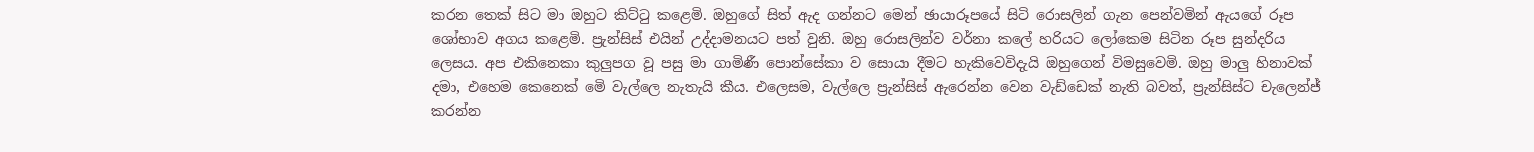කරන තෙක් සිට මා ඔහුට කිට්ටු කළෙමි. ඔහුගේ සිත් ඇද ගන්නට මෙන් ඡායාරූපයේ සිටි රොසලින් ගැන පෙන්වමින් ඇයගේ රූප ශෝභාව අගය කළෙමි. ප්‍රැන්සිස් එයින් උද්දාමනයට පත් වුනි. ඔහු රොසලින්ව වර්නා කලේ හරියට ලෝකෙම සිටින රූප සුන්දරිය ලෙසය. අප එකිනෙකා කුලුපග වූ පසු මා ගාමිණී පොන්සේකා ව සොයා දීමට හැකිවෙවිදැයි ඔහුගෙන් විමසුවෙමි. ඔහු මාලු හිනාවක් දමා, එහෙම කෙනෙක් මෙි වැල්ලෙ නැතැයි කීය. එලෙසම, වැල්ලෙ ප්‍රැන්සිස් ඇරෙන්න වෙන වැඩ්ඩෙක් නැති බවත්, ප්‍රැන්සිස්ට චැලෙන්ජ් කරන්න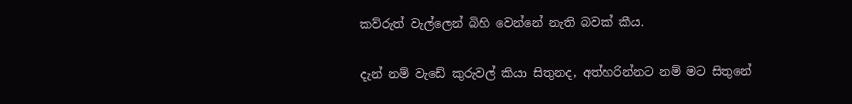කව්රුත් වැල්ලෙන් බිහි වෙන්නේ නැති බවක් කීය.

දැන් නම් වැඩේ කුරුවල් කියා සිතුනද, අත්හරින්නට නම් මට සිතුනේ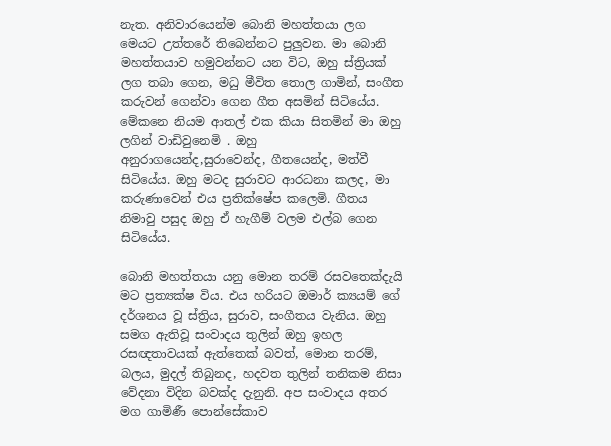නැත. අනිවාරයෙන්ම බොනි මහත්තයා ලග මෙයට උත්තරේ තිබෙන්නට පුලුවන. මා බොනි මහත්තයාව හමුවන්නට යන විට, ඔහු ස්ත්‍රියක් ලග තබා ගෙන, මධු මීවිත තොල ගාමින්, සංගීත කරුවන් ගෙන්වා ගෙන ගීත අසමින් සිටියේය. මේකනෙ නියම ආතල් එක කියා සිතමින් මා ඔහු ලගින් වාඩිවුනෙමි . ඔහු අනුරාගයෙන්ද,සුරාවෙන්ද, ගීතයෙන්ද, මත්වී සිටියේය. ඔහු මටද සුරාවට ආරධනා කලද, මා කරුණාවෙන් එය ප්‍රතික්ෂේප කලෙමි. ගීතය නිමාවු පසුද ඔහු ඒ හැගීම් වලම එල්බ ගෙන සිටියේය.

බොනි මහත්තයා යනු මොන තරම් රසවතෙක්දැයි මට ප්‍රත්‍යක්ෂ විය. එය හරියට ඔමාර් ක්‍යයම් ගේ දර්ශනය වූ ස්ත්‍රිය, සුරාව, සංගීතය වැනිය. ඔහු සමග ඇතිවූ සංවාදය තුලින් ඔහු ඉහල රසඥතාවයක් ඇත්තෙක් බවත්, මොන තරම්, බලය, මුදල් තිබුනද, හදවත තුලින් තනිකම නිසා වේදනා විදින බවක්ද දැනුනි. අප සංවාදය අතර මග ගාමිණී පොන්සේකාව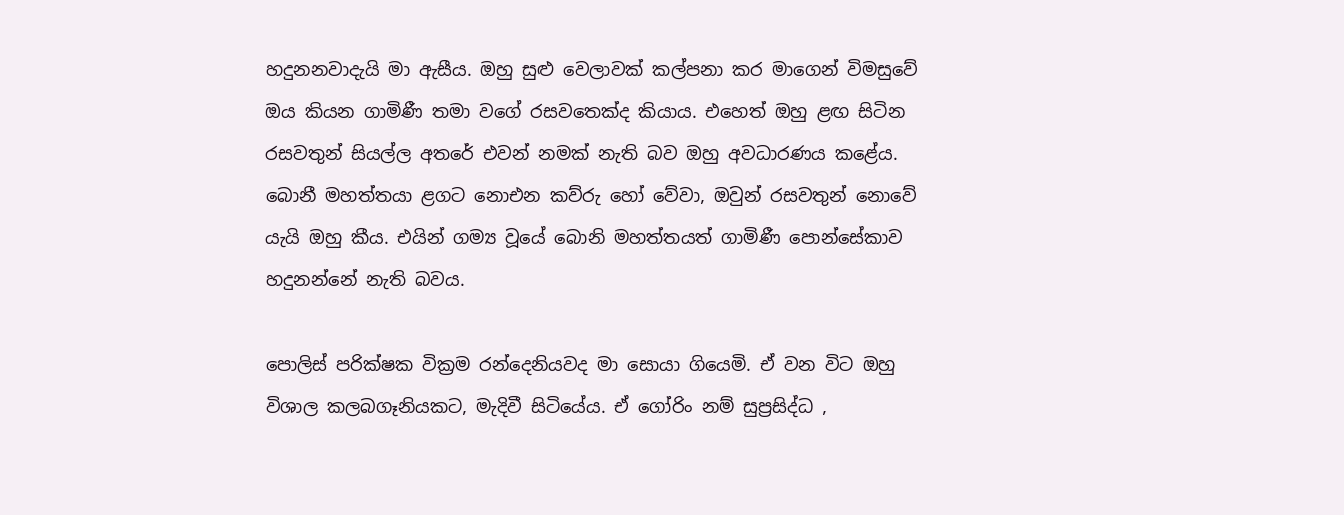හදුනනවාදැයි මා ඇසීය. ඔහු සුළු වෙලාවක් කල්පනා කර මාගෙන් විමසුවේ ඔය කියන ගාමිණී තමා වගේ රසවතෙක්ද කියාය. එහෙත් ඔහු ළඟ සිටින රසවතුන් සියල්ල අතරේ එවන් නමක් නැති බව ඔහු අවධාරණය කළේය. බොනී මහත්තයා ළගට නොඑන කව්රු හෝ වේවා, ඔවුන් රසවතුන් නොවේ යැයි ඔහු කීය. එයින් ගම්‍ය වූයේ බොනි මහත්තයත් ගාමිණී පොන්සේකාව හදුනන්නේ නැති බවය.

පොලිස් පරික්ෂක වික්‍රම රන්දෙනියවද මා සොයා ගියෙමි. ඒ වන විට ඔහු විශාල කලබගෑනියකට, මැදිවී සිටියේය. ඒ ගෝරිං නම් සුප්‍රසිද්ධ ,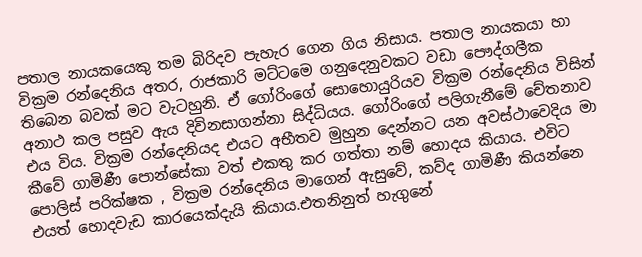පතාල නායකයෙකු තම බිරිදව පැහැර ගෙන ගිය නිසාය. පතාල නායකයා හා වික්‍රම රන්දෙනිය අතර, රාජකාරි මට්ටමෙ ගනුදෙනුවකට වඩා පෞද්ගලීක තිබෙන බවක් මට වැටහුනි. ඒ ගෝරිංගේ සොහොයුරියව වික්‍රම රන්දෙනිය විසින් අනාථ කල පසුව ඇය දිවිනසාගන්නා සිද්ධියය. ගෝරිංගේ පලිගැනීමේ චේතනාව එය විය. වික්‍රම රන්දෙනියද එයට අභීතව මුහුන දෙන්නට යන අවස්ථාවෙදිය මා කීවේ ගාමිණී පොන්සේකා වත් එකතු කර ගත්තා නම් හොදය කියාය. එවිට පොලිස් පරික්ෂක , වික්‍රම රන්දෙනිය මාගෙන් ඇසුවේ, කව්ද ගාමිණී කියන්නෙ එයත් හොදවැඩ කාරයෙක්දැයි කියාය.එතනිනුත් හැගුනේ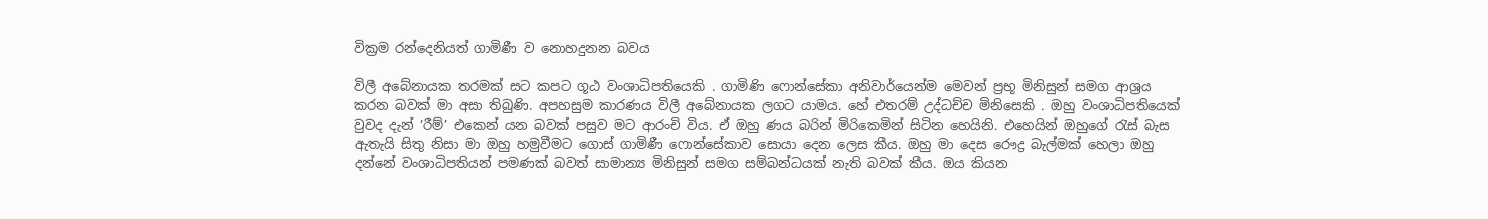වික්‍රම රන්දෙනියත් ගාමිණී ව නොහදුනන බවය

විලී අබේනායක තරමක් සට කපට ගූඨ වංශාධිපතියෙකි . ගාමිණි ෆොන්සේකා අනිවාර්යෙන්ම මෙවන් ප්‍රභූ මිනිසුන් සමග ආශ්‍රය කරන බවක් මා අසා තිබුණි. අපහසුම කාරණය විලී අබේනායක ලගට යාමය. හේ එතරම් උද්ධච්ච මිනිසෙකි . ඔහු වංශාධිපතියෙක් වුවද දැන් ‘රීම්’ එකෙන් යන බවක් පසුව මට ආරංචි විය. ඒ ඔහු ණය බරින් මිරිකෙමින් සිටින හෙයිනි. එහෙයින් ඔහුගේ රැස් බැස ඇතැයි සිතු නිසා මා ඔහු හමුවීමට ගොස් ගාමිණී ෆොන්සේකාව සොයා දෙන ලෙස කීය. ඔහු මා දෙස රෞද්‍ර බැල්මක් හෙලා ඔහු දන්නේ වංශාධිපතියන් පමණක් බවත් සාමාන්‍ය මිනිසුන් සමග සම්බන්ධයක් නැති බවක් කීය. ඔය කියන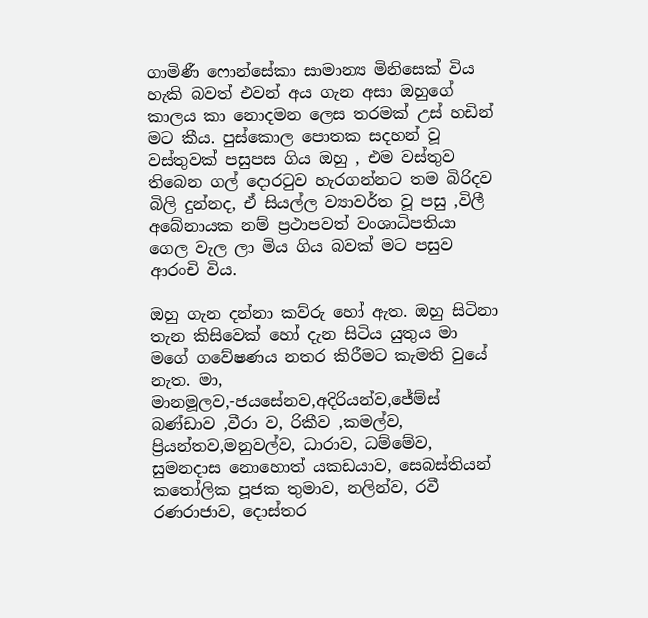ගාමිණී ෆොන්සේකා සාමාන්‍ය මිනිසෙක් විය හැකි බවත් එවන් අය ගැන අසා ඔහුගේ කාලය කා නොදමන ලෙස තරමක් උස් හඩින් මට කීය. පුස්කොල පොතක සදහන් වූ වස්තුවක් පසුපස ගිය ඔහු , එම වස්තුව තිබෙන ගල් දොරටුව හැරගන්නට තම බිරිදව බිලි දුන්නද, ඒ සියල්ල ව්‍යාවර්ත වූ පසු ,විලී අබේනායක නම් ප්‍රථාපවත් වංශාධිපතියා ගෙල වැල ලා මිය ගිය බවක් මට පසුව ආරංචි විය.

ඔහු ගැන දන්නා කව්රු හෝ ඇත. ඔහු සිටිනා තැන කිසිවෙක් හෝ දැන සිටිය යුතුය මා මගේ ගවේෂණය නතර කිරීමට කැමති වුයේ නැත. මා, මානමූලව,-ජයසේනව,අදිරියන්ව,ජේම්ස් බණ්ඩාව ,වීරා ව, රිකීව ,කමල්ව, ප්‍රියන්තව,මනුවල්ව, ධාරාව, ධම්මේව, සුමනදාස නොහොත් යකඩයාව, සෙබස්තියන් කතෝලික පූජක තුමාව, නලින්ව, රවී රණරාජාව, දොස්තර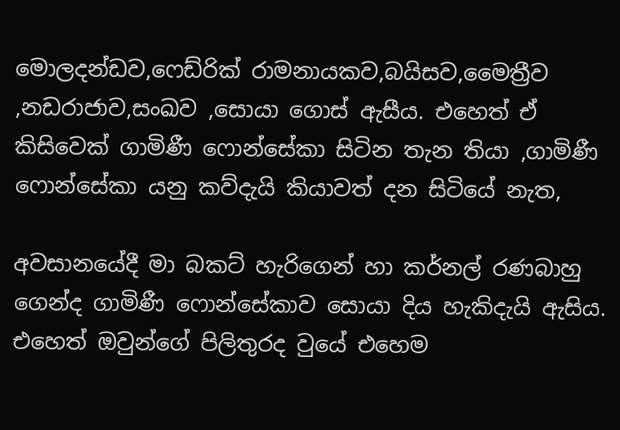මොලදන්ඩව,ෆෙඩ්රික් රාමනායකව,බයිසව,මෛත්‍රීව ,නඩරාජාව,සංඛව ,සොයා ගොස් ඇසීය. එහෙත් ඒ කිසිවෙක් ගාමිණී ෆොන්සේකා සිටින තැන තියා ,ගාමිණී ෆොන්සේකා යනු කව්දැයි කියාවත් දන සිටියේ නැත,

අවසානයේදී මා බකට් හැරිගෙන් හා කර්නල් රණබාහු ගෙන්ද ගාමිණී ෆොන්සේකාව සොයා දිය හැකිදැයි ඇසිය. එහෙත් ඔවුන්ගේ පිලිතුරද වුයේ එහෙම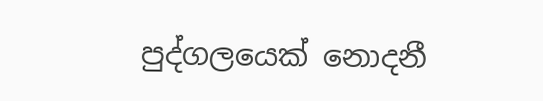පුද්ගලයෙක් නොදනී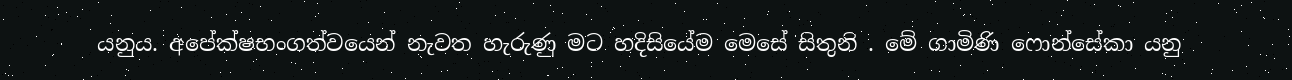යනුය. අපේක්ෂභංගත්වයෙන් නැවත හැරුණු මට හදිසියේම මෙසේ සිතුනි . මේ ගාමිණි ෆොන්සේකා යනු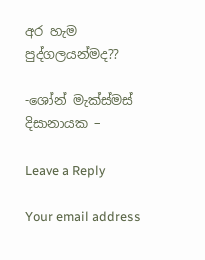අර හැම පුද්ගලයන්මද??

-ශෝන් මැක්ස්මස් දිසානායක –

Leave a Reply

Your email address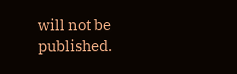will not be published.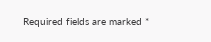Required fields are marked *